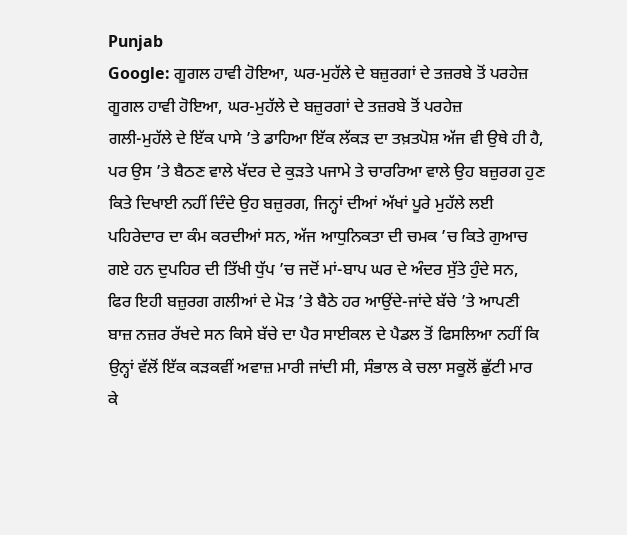Punjab
Google: ਗੂਗਲ ਹਾਵੀ ਹੋਇਆ, ਘਰ-ਮੁਹੱਲੇ ਦੇ ਬਜ਼ੁਰਗਾਂ ਦੇ ਤਜ਼ਰਬੇ ਤੋਂ ਪਰਹੇਜ਼
ਗੂਗਲ ਹਾਵੀ ਹੋਇਆ, ਘਰ-ਮੁਹੱਲੇ ਦੇ ਬਜ਼ੁਰਗਾਂ ਦੇ ਤਜ਼ਰਬੇ ਤੋਂ ਪਰਹੇਜ਼
ਗਲੀ-ਮੁਹੱਲੇ ਦੇ ਇੱਕ ਪਾਸੇ ’ਤੇ ਡਾਹਿਆ ਇੱਕ ਲੱਕੜ ਦਾ ਤਖ਼ਤਪੋਸ਼ ਅੱਜ ਵੀ ਉਥੇ ਹੀ ਹੈ, ਪਰ ਉਸ ’ਤੇ ਬੈਠਣ ਵਾਲੇ ਖੱਦਰ ਦੇ ਕੁੜਤੇ ਪਜਾਮੇ ਤੇ ਚਾਰਰਿਆ ਵਾਲੇ ਉਹ ਬਜ਼ੁਰਗ ਹੁਣ ਕਿਤੇ ਦਿਖਾਈ ਨਹੀਂ ਦਿੰਦੇ ਉਹ ਬਜ਼ੁਰਗ, ਜਿਨ੍ਹਾਂ ਦੀਆਂ ਅੱਖਾਂ ਪੂਰੇ ਮੁਹੱਲੇ ਲਈ ਪਹਿਰੇਦਾਰ ਦਾ ਕੰਮ ਕਰਦੀਆਂ ਸਨ, ਅੱਜ ਆਧੁਨਿਕਤਾ ਦੀ ਚਮਕ ’ਚ ਕਿਤੇ ਗੁਆਚ ਗਏ ਹਨ ਦੁਪਹਿਰ ਦੀ ਤਿੱਖੀ ਧੁੱਪ ’ਚ ਜਦੋਂ ਮਾਂ-ਬਾਪ ਘਰ ਦੇ ਅੰਦਰ ਸੁੱਤੇ ਹੁੰਦੇ ਸਨ, ਫਿਰ ਇਹੀ ਬਜ਼ੁਰਗ ਗਲੀਆਂ ਦੇ ਮੋੜ ’ਤੇ ਬੈਠੇ ਹਰ ਆਉਂਦੇ-ਜਾਂਦੇ ਬੱਚੇ ’ਤੇ ਆਪਣੀ ਬਾਜ਼ ਨਜ਼ਰ ਰੱਖਦੇ ਸਨ ਕਿਸੇ ਬੱਚੇ ਦਾ ਪੈਰ ਸਾਈਕਲ ਦੇ ਪੈਡਲ ਤੋਂ ਫਿਸਲਿਆ ਨਹੀਂ ਕਿ ਉਨ੍ਹਾਂ ਵੱਲੋਂ ਇੱਕ ਕੜਕਵੀਂ ਅਵਾਜ਼ ਮਾਰੀ ਜਾਂਦੀ ਸੀ, ਸੰਭਾਲ ਕੇ ਚਲਾ ਸਕੂਲੋਂ ਛੁੱਟੀ ਮਾਰ ਕੇ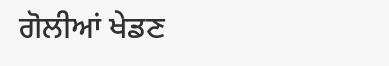ਗੋਲੀਆਂ ਖੇਡਣ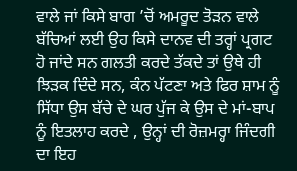ਵਾਲੇ ਜਾਂ ਕਿਸੇ ਬਾਗ ’ਚੋਂ ਅਮਰੂਦ ਤੋੜਨ ਵਾਲੇ ਬੱਚਿਆਂ ਲਈ ਉਹ ਕਿਸੇ ਦਾਨਵ ਦੀ ਤਰ੍ਹਾਂ ਪ੍ਰਗਟ ਹੋ ਜਾਂਦੇ ਸਨ ਗਲਤੀ ਕਰਦੇ ਤੱਕਦੇ ਤਾਂ ਉਥੇ ਹੀ ਝਿੜਕ ਦਿੰਦੇ ਸਨ, ਕੰਨ ਪੱਟਣਾ ਅਤੇ ਫਿਰ ਸ਼ਾਮ ਨੂੰ ਸਿੱਧਾ ਉਸ ਬੱਚੇ ਦੇ ਘਰ ਪੁੱਜ ਕੇ ਉਸ ਦੇ ਮਾਂ-ਬਾਪ ਨੂੰ ਇਤਲਾਹ ਕਰਦੇ , ਉਨ੍ਹਾਂ ਦੀ ਰੋਜ਼ਮਰ੍ਹਾ ਜਿੰਦਗੀ ਦਾ ਇਹ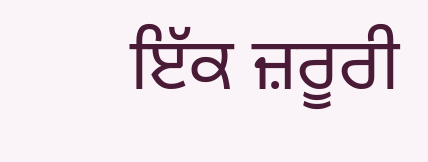ਇੱਕ ਜ਼ਰੂਰੀ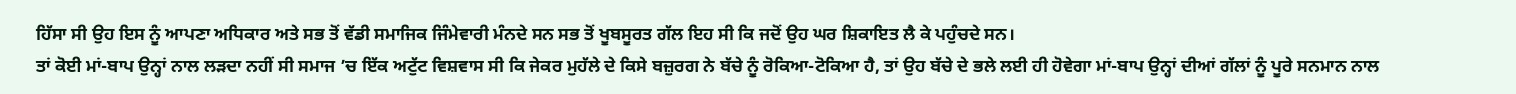ਹਿੱਸਾ ਸੀ ਉਹ ਇਸ ਨੂੰ ਆਪਣਾ ਅਧਿਕਾਰ ਅਤੇ ਸਭ ਤੋਂ ਵੱਡੀ ਸਮਾਜਿਕ ਜਿੰਮੇਵਾਰੀ ਮੰਨਦੇ ਸਨ ਸਭ ਤੋਂ ਖੂਬਸੂਰਤ ਗੱਲ ਇਹ ਸੀ ਕਿ ਜਦੋਂ ਉਹ ਘਰ ਸ਼ਿਕਾਇਤ ਲੈ ਕੇ ਪਹੁੰਚਦੇ ਸਨ।
ਤਾਂ ਕੋਈ ਮਾਂ-ਬਾਪ ਉਨ੍ਹਾਂ ਨਾਲ ਲੜਦਾ ਨਹੀਂ ਸੀ ਸਮਾਜ ’ਚ ਇੱਕ ਅਟੁੱਟ ਵਿਸ਼ਵਾਸ ਸੀ ਕਿ ਜੇਕਰ ਮੁਹੱਲੇ ਦੇ ਕਿਸੇ ਬਜ਼ੁਰਗ ਨੇ ਬੱਚੇ ਨੂੰ ਰੋਕਿਆ-ਟੋਕਿਆ ਹੈ, ਤਾਂ ਉਹ ਬੱਚੇ ਦੇ ਭਲੇ ਲਈ ਹੀ ਹੋਵੇਗਾ ਮਾਂ-ਬਾਪ ਉਨ੍ਹਾਂ ਦੀਆਂ ਗੱਲਾਂ ਨੂੰ ਪੂਰੇ ਸਨਮਾਨ ਨਾਲ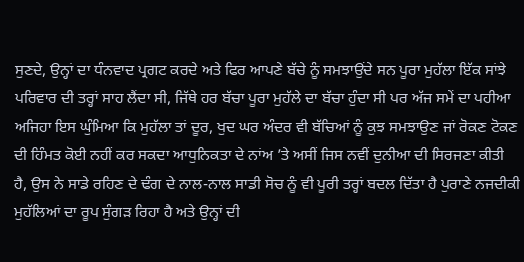ਸੁਣਦੇ, ਉਨ੍ਹਾਂ ਦਾ ਧੰਨਵਾਦ ਪ੍ਰਗਟ ਕਰਦੇ ਅਤੇ ਫਿਰ ਆਪਣੇ ਬੱਚੇ ਨੂੰ ਸਮਝਾਉਂਦੇ ਸਨ ਪੂਰਾ ਮੁਹੱਲਾ ਇੱਕ ਸਾਂਝੇ ਪਰਿਵਾਰ ਦੀ ਤਰ੍ਹਾਂ ਸਾਹ ਲੈਂਦਾ ਸੀ, ਜਿੱਥੇ ਹਰ ਬੱਚਾ ਪੂਰਾ ਮੁਹੱਲੇ ਦਾ ਬੱਚਾ ਹੁੰਦਾ ਸੀ ਪਰ ਅੱਜ ਸਮੇਂ ਦਾ ਪਹੀਆ ਅਜਿਹਾ ਇਸ ਘੁੰਮਿਆ ਕਿ ਮੁਹੱਲਾ ਤਾਂ ਦੂਰ, ਖੁਦ ਘਰ ਅੰਦਰ ਵੀ ਬੱਚਿਆਂ ਨੂੰ ਕੁਝ ਸਮਝਾਉਣ ਜਾਂ ਰੋਕਣ ਟੋਕਣ ਦੀ ਹਿੰਮਤ ਕੋਈ ਨਹੀਂ ਕਰ ਸਕਦਾ ਆਧੁਨਿਕਤਾ ਦੇ ਨਾਂਅ ’ਤੇ ਅਸੀਂ ਜਿਸ ਨਵੀਂ ਦੁਨੀਆ ਦੀ ਸਿਰਜਣਾ ਕੀਤੀ ਹੈ, ਉਸ ਨੇ ਸਾਡੇ ਰਹਿਣ ਦੇ ਢੰਗ ਦੇ ਨਾਲ-ਨਾਲ ਸਾਡੀ ਸੋਚ ਨੂੰ ਵੀ ਪੂਰੀ ਤਰ੍ਹਾਂ ਬਦਲ ਦਿੱਤਾ ਹੈ ਪੁਰਾਣੇ ਨਜਦੀਕੀ ਮੁਹੱਲਿਆਂ ਦਾ ਰੂਪ ਸੁੰਗੜ ਰਿਹਾ ਹੈ ਅਤੇ ਉਨ੍ਹਾਂ ਦੀ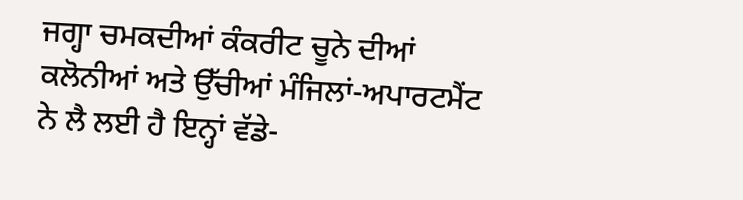ਜਗ੍ਹਾ ਚਮਕਦੀਆਂ ਕੰਕਰੀਟ ਚੂਨੇ ਦੀਆਂ ਕਲੋਨੀਆਂ ਅਤੇ ਉੱਚੀਆਂ ਮੰਜਿਲਾਂ-ਅਪਾਰਟਮੈਂਟ ਨੇ ਲੈ ਲਈ ਹੈ ਇਨ੍ਹਾਂ ਵੱਡੇ-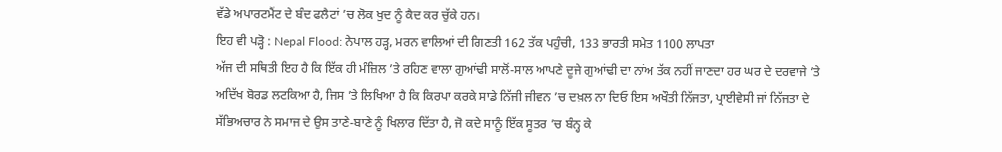ਵੱਡੇ ਅਪਾਰਟਮੈਂਟ ਦੇ ਬੰਦ ਫਲੈਟਾਂ ’ਚ ਲੋਕ ਖੁਦ ਨੂੰ ਕੈਦ ਕਰ ਚੁੱਕੇ ਹਨ।
ਇਹ ਵੀ ਪੜ੍ਹੋ : Nepal Flood: ਨੇਪਾਲ ਹੜ੍ਹ, ਮਰਨ ਵਾਲਿਆਂ ਦੀ ਗਿਣਤੀ 162 ਤੱਕ ਪਹੁੰਚੀ, 133 ਭਾਰਤੀ ਸਮੇਤ 1100 ਲਾਪਤਾ
ਅੱਜ ਦੀ ਸਥਿਤੀ ਇਹ ਹੈ ਕਿ ਇੱਕ ਹੀ ਮੰਜ਼ਿਲ ’ਤੇ ਰਹਿਣ ਵਾਲਾ ਗੁਆਂਢੀ ਸਾਲੋਂ-ਸਾਲ ਆਪਣੇ ਦੂਜੇ ਗੁਆਂਢੀ ਦਾ ਨਾਂਅ ਤੱਕ ਨਹੀਂ ਜਾਣਦਾ ਹਰ ਘਰ ਦੇ ਦਰਵਾਜੇ ’ਤੇ ਅਦਿੱਖ ਬੋਰਡ ਲਟਕਿਆ ਹੈ, ਜਿਸ ’ਤੇ ਲਿਖਿਆ ਹੈ ਕਿ ਕਿਰਪਾ ਕਰਕੇ ਸਾਡੇ ਨਿੱਜੀ ਜੀਵਨ ’ਚ ਦਖ਼ਲ ਨਾ ਦਿਓ ਇਸ ਅਖੌਤੀ ਨਿੱਜਤਾ, ਪ੍ਰਾਈਵੇਸੀ ਜਾਂ ਨਿੱਜਤਾ ਦੇ ਸੱਭਿਅਚਾਰ ਨੇ ਸਮਾਜ ਦੇ ਉਸ ਤਾਣੇ-ਬਾਣੇ ਨੂੰ ਖਿਲਾਰ ਦਿੱਤਾ ਹੈ, ਜੋ ਕਦੇ ਸਾਨੂੰ ਇੱਕ ਸੂਤਰ ’ਚ ਬੰਨ੍ਹ ਕੇ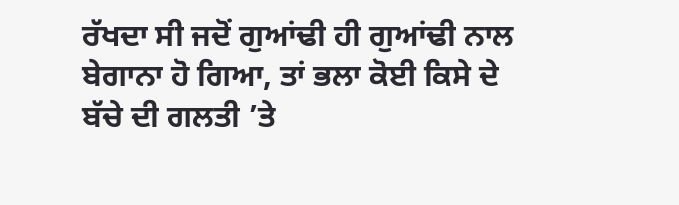ਰੱਖਦਾ ਸੀ ਜਦੋਂ ਗੁਆਂਢੀ ਹੀ ਗੁਆਂਢੀ ਨਾਲ ਬੇਗਾਨਾ ਹੋ ਗਿਆ, ਤਾਂ ਭਲਾ ਕੋਈ ਕਿਸੇ ਦੇ ਬੱਚੇ ਦੀ ਗਲਤੀ ’ਤੇ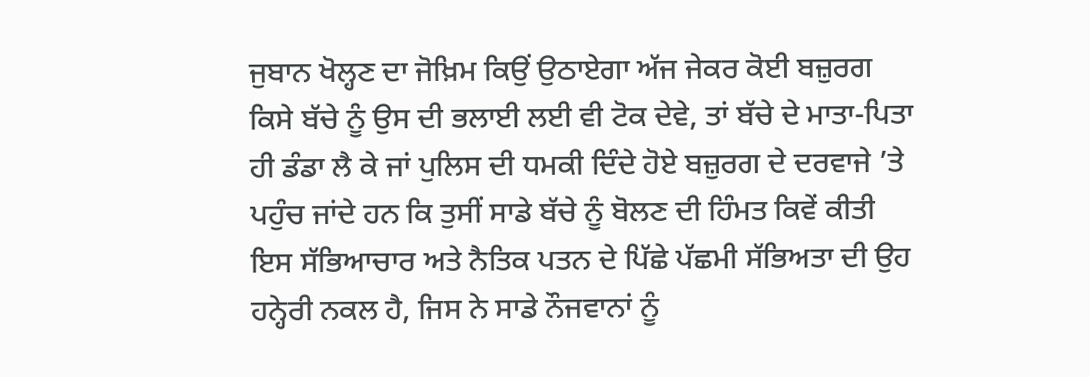ਜੁਬਾਨ ਖੋਲ੍ਹਣ ਦਾ ਜੋਖ਼ਿਮ ਕਿਉਂ ਉਠਾਏਗਾ ਅੱਜ ਜੇਕਰ ਕੋਈ ਬਜ਼ੁਰਗ ਕਿਸੇ ਬੱਚੇ ਨੂੰ ਉਸ ਦੀ ਭਲਾਈ ਲਈ ਵੀ ਟੋਕ ਦੇਵੇ, ਤਾਂ ਬੱਚੇ ਦੇ ਮਾਤਾ-ਪਿਤਾ ਹੀ ਡੰਡਾ ਲੈ ਕੇ ਜਾਂ ਪੁਲਿਸ ਦੀ ਧਮਕੀ ਦਿੰਦੇ ਹੋਏ ਬਜ਼ੁਰਗ ਦੇ ਦਰਵਾਜੇ ’ਤੇ ਪਹੁੰਚ ਜਾਂਦੇ ਹਨ ਕਿ ਤੁਸੀਂ ਸਾਡੇ ਬੱਚੇ ਨੂੰ ਬੋਲਣ ਦੀ ਹਿੰਮਤ ਕਿਵੇਂ ਕੀਤੀ ਇਸ ਸੱਭਿਆਚਾਰ ਅਤੇ ਨੈਤਿਕ ਪਤਨ ਦੇ ਪਿੱਛੇ ਪੱਛਮੀ ਸੱਭਿਅਤਾ ਦੀ ਉਹ ਹਨ੍ਹੇਰੀ ਨਕਲ ਹੈ, ਜਿਸ ਨੇ ਸਾਡੇ ਨੌਜਵਾਨਾਂ ਨੂੰ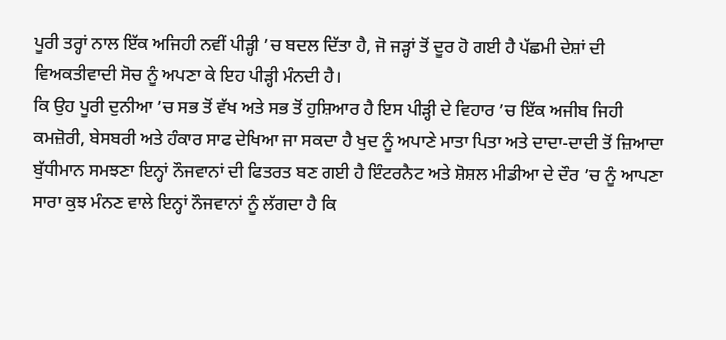ਪੂਰੀ ਤਰ੍ਹਾਂ ਨਾਲ ਇੱਕ ਅਜਿਹੀ ਨਵੀਂ ਪੀੜ੍ਹੀ ’ਚ ਬਦਲ ਦਿੱਤਾ ਹੈ, ਜੋ ਜੜ੍ਹਾਂ ਤੋਂ ਦੂਰ ਹੋ ਗਈ ਹੈ ਪੱਛਮੀ ਦੇਸ਼ਾਂ ਦੀ ਵਿਅਕਤੀਵਾਦੀ ਸੋਚ ਨੂੰ ਅਪਣਾ ਕੇ ਇਹ ਪੀੜ੍ਹੀ ਮੰਨਦੀ ਹੈ।
ਕਿ ਉਹ ਪੂਰੀ ਦੁਨੀਆ ’ਚ ਸਭ ਤੋਂ ਵੱਖ ਅਤੇ ਸਭ ਤੋਂ ਹੁਸ਼ਿਆਰ ਹੈ ਇਸ ਪੀੜ੍ਹੀ ਦੇ ਵਿਹਾਰ ’ਚ ਇੱਕ ਅਜੀਬ ਜਿਹੀ ਕਮਜ਼ੋਰੀ, ਬੇਸਬਰੀ ਅਤੇ ਹੰਕਾਰ ਸਾਫ ਦੇਖਿਆ ਜਾ ਸਕਦਾ ਹੈ ਖੁਦ ਨੂੰ ਅਪਾਣੇ ਮਾਤਾ ਪਿਤਾ ਅਤੇ ਦਾਦਾ-ਦਾਦੀ ਤੋਂ ਜ਼ਿਆਦਾ ਬੁੱਧੀਮਾਨ ਸਮਝਣਾ ਇਨ੍ਹਾਂ ਨੌਜਵਾਨਾਂ ਦੀ ਫਿਤਰਤ ਬਣ ਗਈ ਹੈ ਇੰਟਰਨੈਟ ਅਤੇ ਸ਼ੋਸ਼ਲ ਮੀਡੀਆ ਦੇ ਦੌਰ ’ਚ ਨੂੰ ਆਪਣਾ ਸਾਰਾ ਕੁਝ ਮੰਨਣ ਵਾਲੇ ਇਨ੍ਹਾਂ ਨੌਜਵਾਨਾਂ ਨੂੰ ਲੱਗਦਾ ਹੈ ਕਿ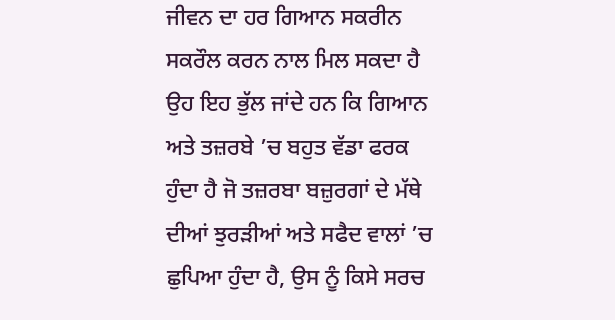ਜੀਵਨ ਦਾ ਹਰ ਗਿਆਨ ਸਕਰੀਨ ਸਕਰੌਲ ਕਰਨ ਨਾਲ ਮਿਲ ਸਕਦਾ ਹੈ ਉਹ ਇਹ ਭੁੱਲ ਜਾਂਦੇ ਹਨ ਕਿ ਗਿਆਨ ਅਤੇ ਤਜ਼ਰਬੇ ’ਚ ਬਹੁਤ ਵੱਡਾ ਫਰਕ ਹੁੰਦਾ ਹੈ ਜੋ ਤਜ਼ਰਬਾ ਬਜ਼ੁਰਗਾਂ ਦੇ ਮੱਥੇ ਦੀਆਂ ਝੁਰੜੀਆਂ ਅਤੇ ਸਫੈਦ ਵਾਲਾਂ ’ਚ ਛੁਪਿਆ ਹੁੰਦਾ ਹੈ, ਉਸ ਨੂੰ ਕਿਸੇ ਸਰਚ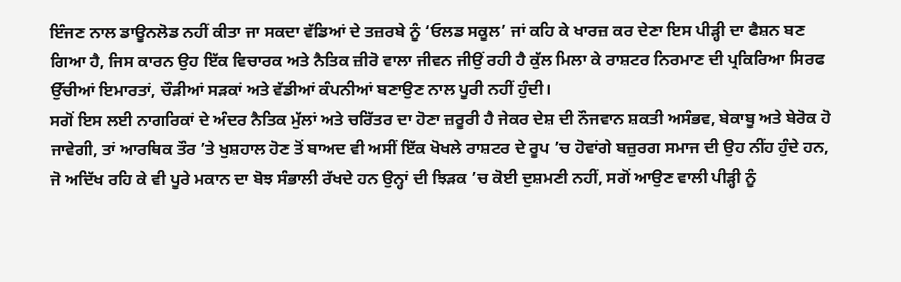ਇੰਜਣ ਨਾਲ ਡਾਊਨਲੋਡ ਨਹੀਂ ਕੀਤਾ ਜਾ ਸਕਦਾ ਵੱਡਿਆਂ ਦੇ ਤਜ਼ਰਬੇ ਨੂੰ ‘ਓਲਡ ਸਕੂਲ’ ਜਾਂ ਕਹਿ ਕੇ ਖਾਰਜ਼ ਕਰ ਦੇਣਾ ਇਸ ਪੀੜ੍ਹੀ ਦਾ ਫੈਸ਼ਨ ਬਣ ਗਿਆ ਹੈ, ਜਿਸ ਕਾਰਨ ਉਹ ਇੱਕ ਵਿਚਾਰਕ ਅਤੇ ਨੈਤਿਕ ਜ਼ੀਰੋ ਵਾਲਾ ਜੀਵਨ ਜੀਉਂ ਰਹੀ ਹੈ ਕੁੱਲ ਮਿਲਾ ਕੇ ਰਾਸ਼ਟਰ ਨਿਰਮਾਣ ਦੀ ਪ੍ਰਕਿਰਿਆ ਸਿਰਫ ਉੱਚੀਆਂ ਇਮਾਰਤਾਂ, ਚੌੜੀਆਂ ਸੜਕਾਂ ਅਤੇ ਵੱਡੀਆਂ ਕੰਪਨੀਆਂ ਬਣਾਉਣ ਨਾਲ ਪੂਰੀ ਨਹੀਂ ਹੁੰਦੀ।
ਸਗੋਂ ਇਸ ਲਈ ਨਾਗਰਿਕਾਂ ਦੇ ਅੰਦਰ ਨੈਤਿਕ ਮੁੱਲਾਂ ਅਤੇ ਚਰਿੱਤਰ ਦਾ ਹੋਣਾ ਜ਼ਰੂਰੀ ਹੈ ਜੇਕਰ ਦੇਸ਼ ਦੀ ਨੌਜਵਾਨ ਸ਼ਕਤੀ ਅਸੰਭਵ, ਬੇਕਾਬੂ ਅਤੇ ਬੇਰੋਕ ਹੋ ਜਾਵੇਗੀ, ਤਾਂ ਆਰਥਿਕ ਤੌਰ ’ਤੇ ਖੁਸ਼ਹਾਲ ਹੋਣ ਤੋਂ ਬਾਅਦ ਵੀ ਅਸੀਂ ਇੱਕ ਖੋਖਲੇ ਰਾਸ਼ਟਰ ਦੇ ਰੂਪ ’ਚ ਹੋਵਾਂਗੇ ਬਜ਼ੁਰਗ ਸਮਾਜ ਦੀ ਉਹ ਨੀਂਹ ਹੁੰਦੇ ਹਨ, ਜੋ ਅਦਿੱਖ ਰਹਿ ਕੇ ਵੀ ਪੂਰੇ ਮਕਾਨ ਦਾ ਬੋਝ ਸੰਭਾਲੀ ਰੱਖਦੇ ਹਨ ਉਨ੍ਹਾਂ ਦੀ ਝਿੜਕ ’ਚ ਕੋਈ ਦੁਸ਼ਮਣੀ ਨਹੀਂ, ਸਗੋਂ ਆਉਣ ਵਾਲੀ ਪੀੜ੍ਹੀ ਨੂੰ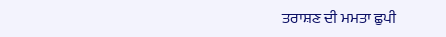ਤਰਾਸ਼ਣ ਦੀ ਮਮਤਾ ਛੁਪੀ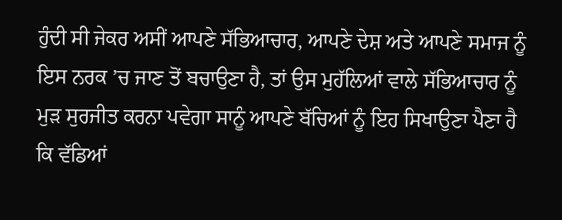ਹੁੰਦੀ ਸੀ ਜੇਕਰ ਅਸੀਂ ਆਪਣੇ ਸੱਭਿਆਚਾਰ, ਆਪਣੇ ਦੇਸ਼ ਅਤੇ ਆਪਣੇ ਸਮਾਜ ਨੂੰ ਇਸ ਨਰਕ ’ਚ ਜਾਣ ਤੋਂ ਬਚਾਉਣਾ ਹੈ, ਤਾਂ ਉਸ ਮੁਹੱਲਿਆਂ ਵਾਲੇ ਸੱਭਿਆਚਾਰ ਨੂੰ ਮੁੜ ਸੁਰਜੀਤ ਕਰਨਾ ਪਵੇਗਾ ਸਾਨੂੰ ਆਪਣੇ ਬੱਚਿਆਂ ਨੂੰ ਇਹ ਸਿਖਾਉਣਾ ਪੈਣਾ ਹੈ ਕਿ ਵੱਡਿਆਂ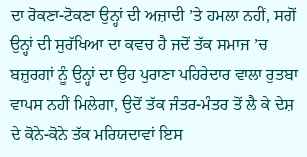ਦਾ ਰੋਕਣਾ-ਟੋਕਣਾ ਉਨ੍ਹਾਂ ਦੀ ਅਜ਼ਾਦੀ ’ਤੇ ਹਮਲਾ ਨਹੀਂ, ਸਗੋਂ ਉਨ੍ਹਾਂ ਦੀ ਸੁਰੱਖਿਆ ਦਾ ਕਵਚ ਹੈ ਜਦੋਂ ਤੱਕ ਸਮਾਜ ’ਚ ਬਜ਼ੁਰਗਾਂ ਨੂੰ ਉਨ੍ਹਾਂ ਦਾ ਉਹ ਪੁਰਾਣਾ ਪਹਿਰੇਦਾਰ ਵਾਲਾ ਰੁਤਬਾ ਵਾਪਸ ਨਹੀਂ ਮਿਲੇਗਾ, ਉਦੋਂ ਤੱਕ ਜੰਤਰ-ਮੰਤਰ ਤੋਂ ਲੈ ਕੇ ਦੇਸ਼ ਦੇ ਕੋਨੇ-ਕੋਨੇ ਤੱਕ ਮਰਿਯਦਾਵਾਂ ਇਸ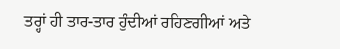ਤਰ੍ਹਾਂ ਹੀ ਤਾਰ-ਤਾਰ ਹੁੰਦੀਆਂ ਰਹਿਣਗੀਆਂ ਅਤੇ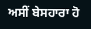ਅਸੀਂ ਬੇਸਹਾਰਾ ਹੋ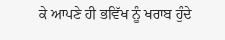ਕੇ ਆਪਣੇ ਹੀ ਭਵਿੱਖ ਨੂੰ ਖਰਾਬ ਹੁੰਦੇ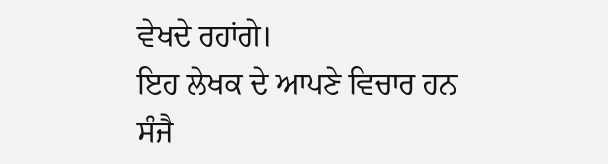ਵੇਖਦੇ ਰਹਾਂਗੇ।
ਇਹ ਲੇਖਕ ਦੇ ਆਪਣੇ ਵਿਚਾਰ ਹਨ
ਸੰਜੈ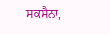ਸਕਸੈਨਾ,